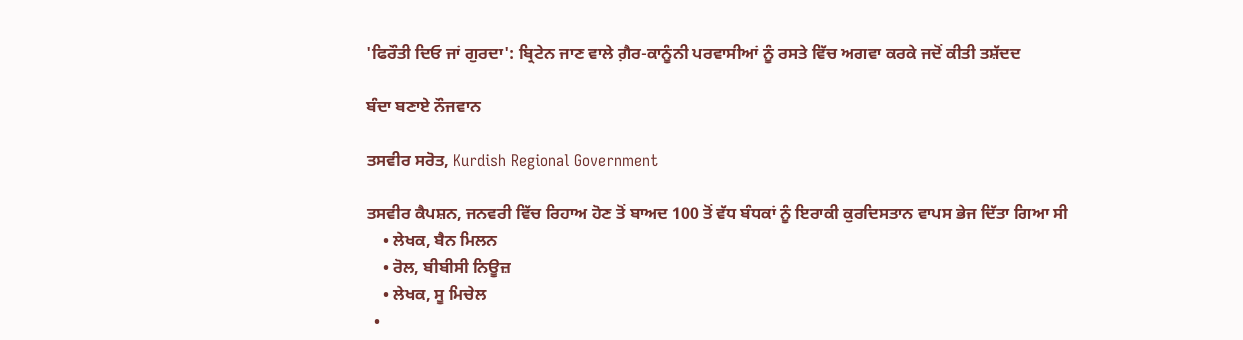'ਫਿਰੌਤੀ ਦਿਓ ਜਾਂ ਗੁਰਦਾ': ਬ੍ਰਿਟੇਨ ਜਾਣ ਵਾਲੇ ਗ਼ੈਰ-ਕਾਨੂੰਨੀ ਪਰਵਾਸੀਆਂ ਨੂੰ ਰਸਤੇ ਵਿੱਚ ਅਗਵਾ ਕਰਕੇ ਜਦੋਂ ਕੀਤੀ ਤਸ਼ੱਦਦ

ਬੰਦਾ ਬਣਾਏ ਨੌਜਵਾਨ

ਤਸਵੀਰ ਸਰੋਤ, Kurdish Regional Government

ਤਸਵੀਰ ਕੈਪਸ਼ਨ, ਜਨਵਰੀ ਵਿੱਚ ਰਿਹਾਅ ਹੋਣ ਤੋਂ ਬਾਅਦ 100 ਤੋਂ ਵੱਧ ਬੰਧਕਾਂ ਨੂੰ ਇਰਾਕੀ ਕੁਰਦਿਸਤਾਨ ਵਾਪਸ ਭੇਜ ਦਿੱਤਾ ਗਿਆ ਸੀ
    • ਲੇਖਕ, ਬੈਨ ਮਿਲਨ
    • ਰੋਲ, ਬੀਬੀਸੀ ਨਿਊਜ਼
    • ਲੇਖਕ, ਸੂ ਮਿਚੇਲ
  •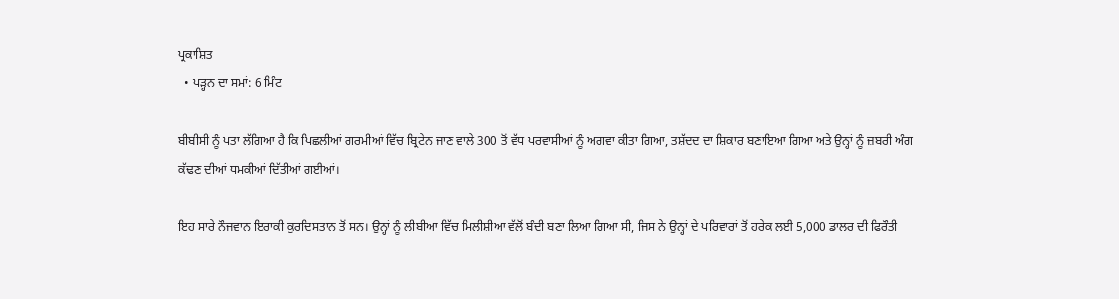ਪ੍ਰਕਾਸ਼ਿਤ
  • ਪੜ੍ਹਨ ਦਾ ਸਮਾਂ: 6 ਮਿੰਟ

ਬੀਬੀਸੀ ਨੂੰ ਪਤਾ ਲੱਗਿਆ ਹੈ ਕਿ ਪਿਛਲੀਆਂ ਗਰਮੀਆਂ ਵਿੱਚ ਬ੍ਰਿਟੇਨ ਜਾਣ ਵਾਲੇ 300 ਤੋਂ ਵੱਧ ਪਰਵਾਸੀਆਂ ਨੂੰ ਅਗਵਾ ਕੀਤਾ ਗਿਆ, ਤਸ਼ੱਦਦ ਦਾ ਸ਼ਿਕਾਰ ਬਣਾਇਆ ਗਿਆ ਅਤੇ ਉਨ੍ਹਾਂ ਨੂੰ ਜ਼ਬਰੀ ਅੰਗ ਕੱਢਣ ਦੀਆਂ ਧਮਕੀਆਂ ਦਿੱਤੀਆਂ ਗਈਆਂ।

ਇਹ ਸਾਰੇ ਨੌਜਵਾਨ ਇਰਾਕੀ ਕੁਰਦਿਸਤਾਨ ਤੋਂ ਸਨ। ਉਨ੍ਹਾਂ ਨੂੰ ਲੀਬੀਆ ਵਿੱਚ ਮਿਲੀਸ਼ੀਆ ਵੱਲੋਂ ਬੰਦੀ ਬਣਾ ਲਿਆ ਗਿਆ ਸੀ, ਜਿਸ ਨੇ ਉਨ੍ਹਾਂ ਦੇ ਪਰਿਵਾਰਾਂ ਤੋਂ ਹਰੇਕ ਲਈ 5,000 ਡਾਲਰ ਦੀ ਫਿਰੌਤੀ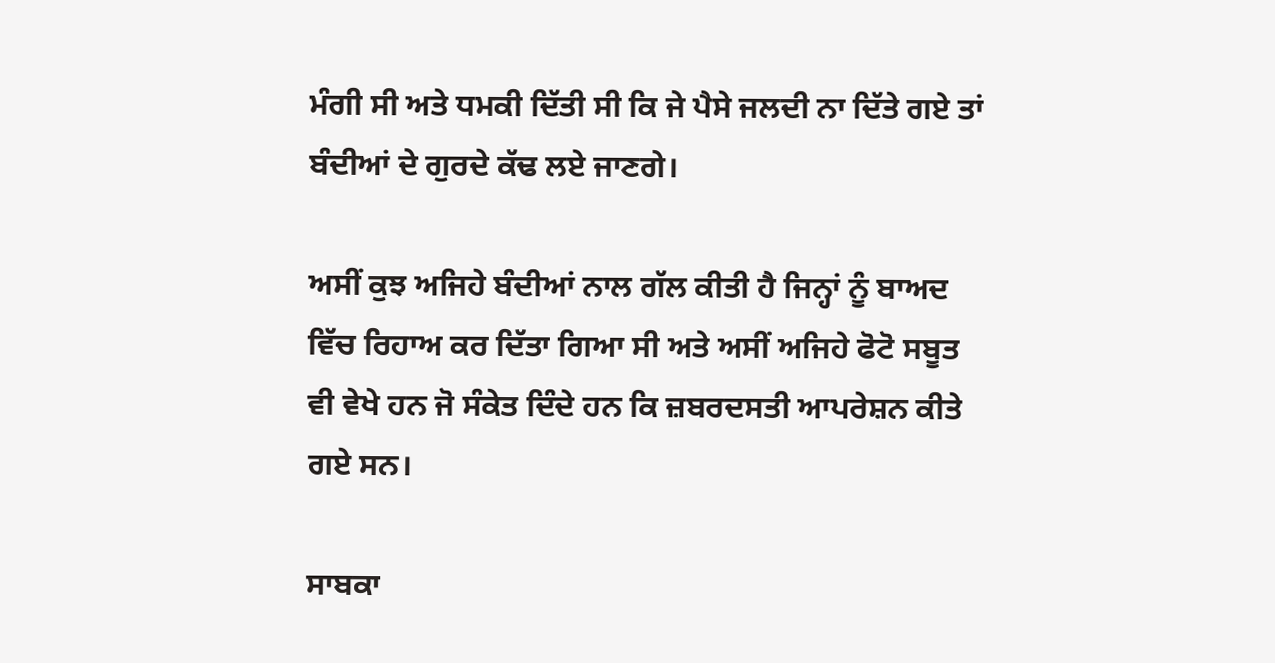ਮੰਗੀ ਸੀ ਅਤੇ ਧਮਕੀ ਦਿੱਤੀ ਸੀ ਕਿ ਜੇ ਪੈਸੇ ਜਲਦੀ ਨਾ ਦਿੱਤੇ ਗਏ ਤਾਂ ਬੰਦੀਆਂ ਦੇ ਗੁਰਦੇ ਕੱਢ ਲਏ ਜਾਣਗੇ।

ਅਸੀਂ ਕੁਝ ਅਜਿਹੇ ਬੰਦੀਆਂ ਨਾਲ ਗੱਲ ਕੀਤੀ ਹੈ ਜਿਨ੍ਹਾਂ ਨੂੰ ਬਾਅਦ ਵਿੱਚ ਰਿਹਾਅ ਕਰ ਦਿੱਤਾ ਗਿਆ ਸੀ ਅਤੇ ਅਸੀਂ ਅਜਿਹੇ ਫੋਟੋ ਸਬੂਤ ਵੀ ਵੇਖੇ ਹਨ ਜੋ ਸੰਕੇਤ ਦਿੰਦੇ ਹਨ ਕਿ ਜ਼ਬਰਦਸਤੀ ਆਪਰੇਸ਼ਨ ਕੀਤੇ ਗਏ ਸਨ।

ਸਾਬਕਾ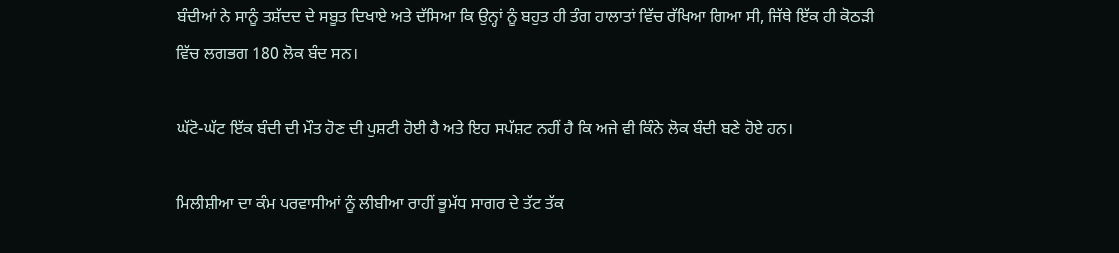ਬੰਦੀਆਂ ਨੇ ਸਾਨੂੰ ਤਸ਼ੱਦਦ ਦੇ ਸਬੂਤ ਦਿਖਾਏ ਅਤੇ ਦੱਸਿਆ ਕਿ ਉਨ੍ਹਾਂ ਨੂੰ ਬਹੁਤ ਹੀ ਤੰਗ ਹਾਲਾਤਾਂ ਵਿੱਚ ਰੱਖਿਆ ਗਿਆ ਸੀ, ਜਿੱਥੇ ਇੱਕ ਹੀ ਕੋਠੜੀ ਵਿੱਚ ਲਗਭਗ 180 ਲੋਕ ਬੰਦ ਸਨ।

ਘੱਟੋ-ਘੱਟ ਇੱਕ ਬੰਦੀ ਦੀ ਮੌਤ ਹੋਣ ਦੀ ਪੁਸ਼ਟੀ ਹੋਈ ਹੈ ਅਤੇ ਇਹ ਸਪੱਸ਼ਟ ਨਹੀਂ ਹੈ ਕਿ ਅਜੇ ਵੀ ਕਿੰਨੇ ਲੋਕ ਬੰਦੀ ਬਣੇ ਹੋਏ ਹਨ।

ਮਿਲੀਸ਼ੀਆ ਦਾ ਕੰਮ ਪਰਵਾਸੀਆਂ ਨੂੰ ਲੀਬੀਆ ਰਾਹੀਂ ਭੂਮੱਧ ਸਾਗਰ ਦੇ ਤੱਟ ਤੱਕ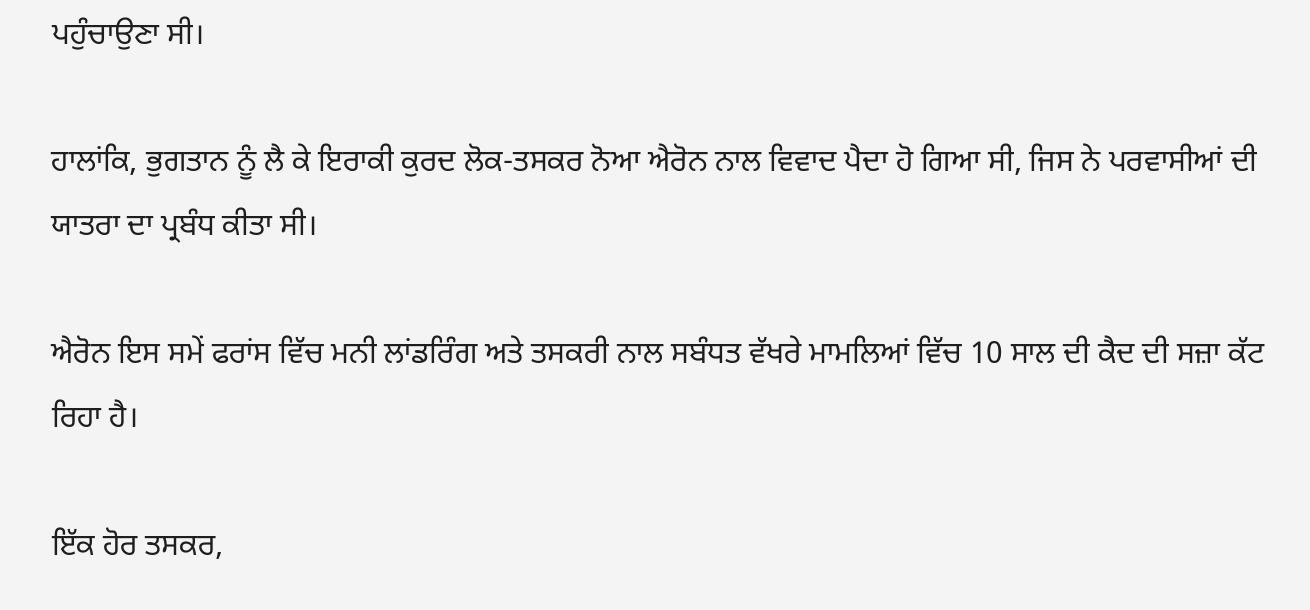ਪਹੁੰਚਾਉਣਾ ਸੀ।

ਹਾਲਾਂਕਿ, ਭੁਗਤਾਨ ਨੂੰ ਲੈ ਕੇ ਇਰਾਕੀ ਕੁਰਦ ਲੋਕ-ਤਸਕਰ ਨੋਆ ਐਰੋਨ ਨਾਲ ਵਿਵਾਦ ਪੈਦਾ ਹੋ ਗਿਆ ਸੀ, ਜਿਸ ਨੇ ਪਰਵਾਸੀਆਂ ਦੀ ਯਾਤਰਾ ਦਾ ਪ੍ਰਬੰਧ ਕੀਤਾ ਸੀ।

ਐਰੋਨ ਇਸ ਸਮੇਂ ਫਰਾਂਸ ਵਿੱਚ ਮਨੀ ਲਾਂਡਰਿੰਗ ਅਤੇ ਤਸਕਰੀ ਨਾਲ ਸਬੰਧਤ ਵੱਖਰੇ ਮਾਮਲਿਆਂ ਵਿੱਚ 10 ਸਾਲ ਦੀ ਕੈਦ ਦੀ ਸਜ਼ਾ ਕੱਟ ਰਿਹਾ ਹੈ।

ਇੱਕ ਹੋਰ ਤਸਕਰ,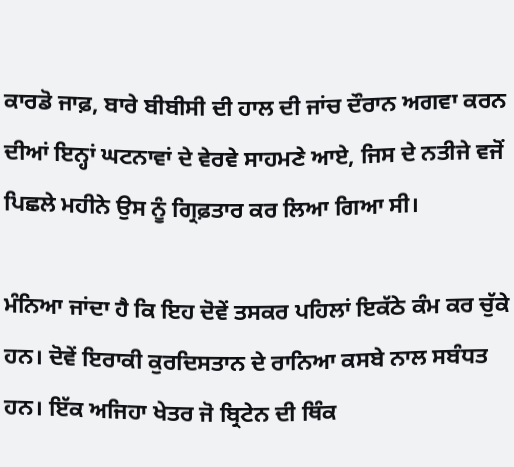ਕਾਰਡੋ ਜਾਫ਼, ਬਾਰੇ ਬੀਬੀਸੀ ਦੀ ਹਾਲ ਦੀ ਜਾਂਚ ਦੌਰਾਨ ਅਗਵਾ ਕਰਨ ਦੀਆਂ ਇਨ੍ਹਾਂ ਘਟਨਾਵਾਂ ਦੇ ਵੇਰਵੇ ਸਾਹਮਣੇ ਆਏ, ਜਿਸ ਦੇ ਨਤੀਜੇ ਵਜੋਂ ਪਿਛਲੇ ਮਹੀਨੇ ਉਸ ਨੂੰ ਗ੍ਰਿਫ਼ਤਾਰ ਕਰ ਲਿਆ ਗਿਆ ਸੀ।

ਮੰਨਿਆ ਜਾਂਦਾ ਹੈ ਕਿ ਇਹ ਦੋਵੇਂ ਤਸਕਰ ਪਹਿਲਾਂ ਇਕੱਠੇ ਕੰਮ ਕਰ ਚੁੱਕੇ ਹਨ। ਦੋਵੇਂ ਇਰਾਕੀ ਕੁਰਦਿਸਤਾਨ ਦੇ ਰਾਨਿਆ ਕਸਬੇ ਨਾਲ ਸਬੰਧਤ ਹਨ। ਇੱਕ ਅਜਿਹਾ ਖੇਤਰ ਜੋ ਬ੍ਰਿਟੇਨ ਦੀ ਥਿੰਕ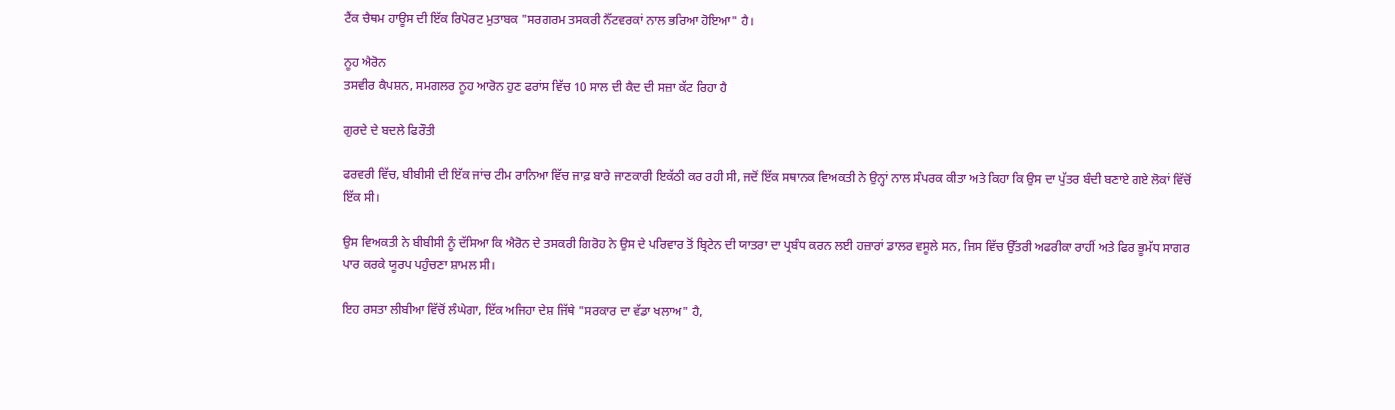ਟੈਂਕ ਚੈਥਮ ਹਾਊਸ ਦੀ ਇੱਕ ਰਿਪੋਰਟ ਮੁਤਾਬਕ "ਸਰਗਰਮ ਤਸਕਰੀ ਨੈੱਟਵਰਕਾਂ ਨਾਲ ਭਰਿਆ ਹੋਇਆ" ਹੈ।

ਨੂਹ ਐਰੋਨ
ਤਸਵੀਰ ਕੈਪਸ਼ਨ, ਸਮਗਲਰ ਨੂਹ ਆਰੋਨ ਹੁਣ ਫਰਾਂਸ ਵਿੱਚ 10 ਸਾਲ ਦੀ ਕੈਦ ਦੀ ਸਜ਼ਾ ਕੱਟ ਰਿਹਾ ਹੈ

ਗੁਰਦੇ ਦੇ ਬਦਲੇ ਫਿਰੌਤੀ

ਫਰਵਰੀ ਵਿੱਚ, ਬੀਬੀਸੀ ਦੀ ਇੱਕ ਜਾਂਚ ਟੀਮ ਰਾਨਿਆ ਵਿੱਚ ਜਾਫ਼ ਬਾਰੇ ਜਾਣਕਾਰੀ ਇਕੱਠੀ ਕਰ ਰਹੀ ਸੀ, ਜਦੋਂ ਇੱਕ ਸਥਾਨਕ ਵਿਅਕਤੀ ਨੇ ਉਨ੍ਹਾਂ ਨਾਲ ਸੰਪਰਕ ਕੀਤਾ ਅਤੇ ਕਿਹਾ ਕਿ ਉਸ ਦਾ ਪੁੱਤਰ ਬੰਦੀ ਬਣਾਏ ਗਏ ਲੋਕਾਂ ਵਿੱਚੋਂ ਇੱਕ ਸੀ।

ਉਸ ਵਿਅਕਤੀ ਨੇ ਬੀਬੀਸੀ ਨੂੰ ਦੱਸਿਆ ਕਿ ਐਰੋਨ ਦੇ ਤਸਕਰੀ ਗਿਰੋਹ ਨੇ ਉਸ ਦੇ ਪਰਿਵਾਰ ਤੋਂ ਬ੍ਰਿਟੇਨ ਦੀ ਯਾਤਰਾ ਦਾ ਪ੍ਰਬੰਧ ਕਰਨ ਲਈ ਹਜ਼ਾਰਾਂ ਡਾਲਰ ਵਸੂਲੇ ਸਨ, ਜਿਸ ਵਿੱਚ ਉੱਤਰੀ ਅਫਰੀਕਾ ਰਾਹੀਂ ਅਤੇ ਫਿਰ ਭੂਮੱਧ ਸਾਗਰ ਪਾਰ ਕਰਕੇ ਯੂਰਪ ਪਹੁੰਚਣਾ ਸ਼ਾਮਲ ਸੀ।

ਇਹ ਰਸਤਾ ਲੀਬੀਆ ਵਿੱਚੋਂ ਲੰਘੇਗਾ, ਇੱਕ ਅਜਿਹਾ ਦੇਸ਼ ਜਿੱਥੇ "ਸਰਕਾਰ ਦਾ ਵੱਡਾ ਖਲਾਅ" ਹੈ,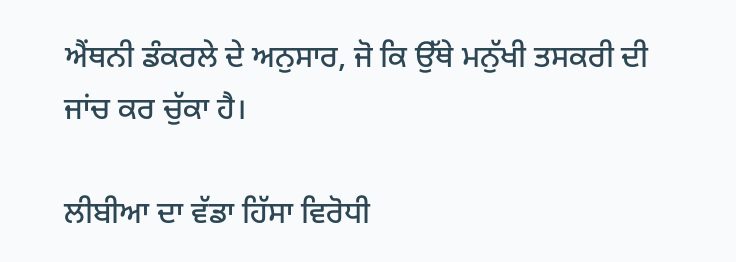ਐਂਥਨੀ ਡੰਕਰਲੇ ਦੇ ਅਨੁਸਾਰ, ਜੋ ਕਿ ਉੱਥੇ ਮਨੁੱਖੀ ਤਸਕਰੀ ਦੀ ਜਾਂਚ ਕਰ ਚੁੱਕਾ ਹੈ।

ਲੀਬੀਆ ਦਾ ਵੱਡਾ ਹਿੱਸਾ ਵਿਰੋਧੀ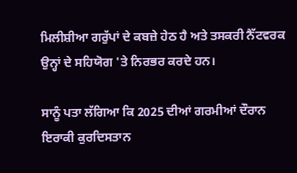ਮਿਲੀਸ਼ੀਆ ਗਰੁੱਪਾਂ ਦੇ ਕਬਜ਼ੇ ਹੇਠ ਹੈ ਅਤੇ ਤਸਕਰੀ ਨੈੱਟਵਰਕ ਉਨ੍ਹਾਂ ਦੇ ਸਹਿਯੋਗ 'ਤੇ ਨਿਰਭਰ ਕਰਦੇ ਹਨ।

ਸਾਨੂੰ ਪਤਾ ਲੱਗਿਆ ਕਿ 2025 ਦੀਆਂ ਗਰਮੀਆਂ ਦੌਰਾਨ ਇਰਾਕੀ ਕੁਰਦਿਸਤਾਨ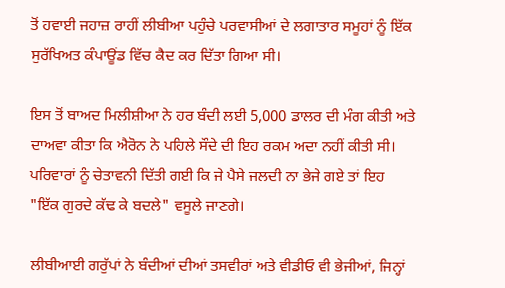ਤੋਂ ਹਵਾਈ ਜਹਾਜ਼ ਰਾਹੀਂ ਲੀਬੀਆ ਪਹੁੰਚੇ ਪਰਵਾਸੀਆਂ ਦੇ ਲਗਾਤਾਰ ਸਮੂਹਾਂ ਨੂੰ ਇੱਕ ਸੁਰੱਖਿਅਤ ਕੰਪਾਊਂਡ ਵਿੱਚ ਕੈਦ ਕਰ ਦਿੱਤਾ ਗਿਆ ਸੀ।

ਇਸ ਤੋਂ ਬਾਅਦ ਮਿਲੀਸ਼ੀਆ ਨੇ ਹਰ ਬੰਦੀ ਲਈ 5,000 ਡਾਲਰ ਦੀ ਮੰਗ ਕੀਤੀ ਅਤੇ ਦਾਅਵਾ ਕੀਤਾ ਕਿ ਐਰੋਨ ਨੇ ਪਹਿਲੇ ਸੌਦੇ ਦੀ ਇਹ ਰਕਮ ਅਦਾ ਨਹੀਂ ਕੀਤੀ ਸੀ। ਪਰਿਵਾਰਾਂ ਨੂੰ ਚੇਤਾਵਨੀ ਦਿੱਤੀ ਗਈ ਕਿ ਜੇ ਪੈਸੇ ਜਲਦੀ ਨਾ ਭੇਜੇ ਗਏ ਤਾਂ ਇਹ "ਇੱਕ ਗੁਰਦੇ ਕੱਢ ਕੇ ਬਦਲੇ" ਵਸੂਲੇ ਜਾਣਗੇ।

ਲੀਬੀਆਈ ਗਰੁੱਪਾਂ ਨੇ ਬੰਦੀਆਂ ਦੀਆਂ ਤਸਵੀਰਾਂ ਅਤੇ ਵੀਡੀਓ ਵੀ ਭੇਜੀਆਂ, ਜਿਨ੍ਹਾਂ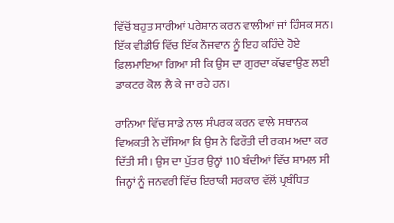ਵਿੱਚੋਂ ਬਹੁਤ ਸਾਰੀਆਂ ਪਰੇਸ਼ਾਨ ਕਰਨ ਵਾਲੀਆਂ ਜਾਂ ਹਿੰਸਕ ਸਨ। ਇੱਕ ਵੀਡੀਓ ਵਿੱਚ ਇੱਕ ਨੌਜਵਾਨ ਨੂੰ ਇਹ ਕਹਿੰਦੇ ਹੋਏ ਫ਼ਿਲਮਾਇਆ ਗਿਆ ਸੀ ਕਿ ਉਸ ਦਾ ਗੁਰਦਾ ਕੱਢਵਾਉਣ ਲਈ ਡਾਕਟਰ ਕੋਲ ਲੈ ਕੇ ਜਾ ਰਹੇ ਹਨ।

ਰਾਨਿਆ ਵਿੱਚ ਸਾਡੇ ਨਾਲ ਸੰਪਰਕ ਕਰਨ ਵਾਲੇ ਸਥਾਨਕ ਵਿਅਕਤੀ ਨੇ ਦੱਸਿਆ ਕਿ ਉਸ ਨੇ ਫਿਰੌਤੀ ਦੀ ਰਕਮ ਅਦਾ ਕਰ ਦਿੱਤੀ ਸੀ। ਉਸ ਦਾ ਪੁੱਤਰ ਉਨ੍ਹਾਂ 110 ਬੰਦੀਆਂ ਵਿੱਚ ਸ਼ਾਮਲ ਸੀ ਜਿਨ੍ਹਾਂ ਨੂੰ ਜਨਵਰੀ ਵਿੱਚ ਇਰਾਕੀ ਸਰਕਾਰ ਵੱਲੋਂ ਪ੍ਰਬੰਧਿਤ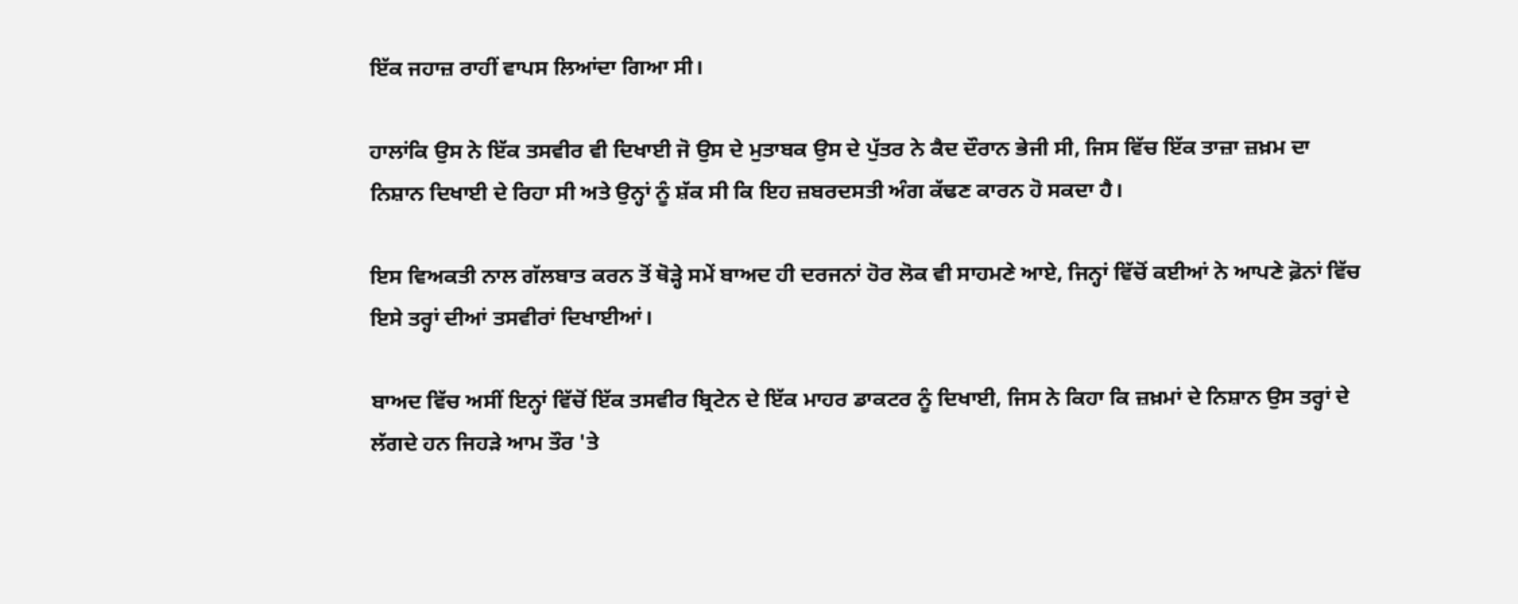ਇੱਕ ਜਹਾਜ਼ ਰਾਹੀਂ ਵਾਪਸ ਲਿਆਂਦਾ ਗਿਆ ਸੀ।

ਹਾਲਾਂਕਿ ਉਸ ਨੇ ਇੱਕ ਤਸਵੀਰ ਵੀ ਦਿਖਾਈ ਜੋ ਉਸ ਦੇ ਮੁਤਾਬਕ ਉਸ ਦੇ ਪੁੱਤਰ ਨੇ ਕੈਦ ਦੌਰਾਨ ਭੇਜੀ ਸੀ, ਜਿਸ ਵਿੱਚ ਇੱਕ ਤਾਜ਼ਾ ਜ਼ਖ਼ਮ ਦਾ ਨਿਸ਼ਾਨ ਦਿਖਾਈ ਦੇ ਰਿਹਾ ਸੀ ਅਤੇ ਉਨ੍ਹਾਂ ਨੂੰ ਸ਼ੱਕ ਸੀ ਕਿ ਇਹ ਜ਼ਬਰਦਸਤੀ ਅੰਗ ਕੱਢਣ ਕਾਰਨ ਹੋ ਸਕਦਾ ਹੈ।

ਇਸ ਵਿਅਕਤੀ ਨਾਲ ਗੱਲਬਾਤ ਕਰਨ ਤੋਂ ਥੋੜ੍ਹੇ ਸਮੇਂ ਬਾਅਦ ਹੀ ਦਰਜਨਾਂ ਹੋਰ ਲੋਕ ਵੀ ਸਾਹਮਣੇ ਆਏ, ਜਿਨ੍ਹਾਂ ਵਿੱਚੋਂ ਕਈਆਂ ਨੇ ਆਪਣੇ ਫ਼ੋਨਾਂ ਵਿੱਚ ਇਸੇ ਤਰ੍ਹਾਂ ਦੀਆਂ ਤਸਵੀਰਾਂ ਦਿਖਾਈਆਂ।

ਬਾਅਦ ਵਿੱਚ ਅਸੀਂ ਇਨ੍ਹਾਂ ਵਿੱਚੋਂ ਇੱਕ ਤਸਵੀਰ ਬ੍ਰਿਟੇਨ ਦੇ ਇੱਕ ਮਾਹਰ ਡਾਕਟਰ ਨੂੰ ਦਿਖਾਈ, ਜਿਸ ਨੇ ਕਿਹਾ ਕਿ ਜ਼ਖ਼ਮਾਂ ਦੇ ਨਿਸ਼ਾਨ ਉਸ ਤਰ੍ਹਾਂ ਦੇ ਲੱਗਦੇ ਹਨ ਜਿਹੜੇ ਆਮ ਤੌਰ 'ਤੇ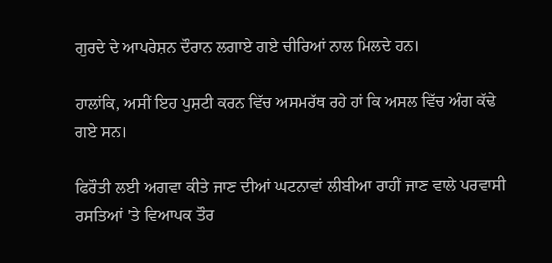ਗੁਰਦੇ ਦੇ ਆਪਰੇਸ਼ਨ ਦੌਰਾਨ ਲਗਾਏ ਗਏ ਚੀਰਿਆਂ ਨਾਲ ਮਿਲਦੇ ਹਨ।

ਹਾਲਾਂਕਿ, ਅਸੀਂ ਇਹ ਪੁਸ਼ਟੀ ਕਰਨ ਵਿੱਚ ਅਸਮਰੱਥ ਰਹੇ ਹਾਂ ਕਿ ਅਸਲ ਵਿੱਚ ਅੰਗ ਕੱਢੇ ਗਏ ਸਨ।

ਫਿਰੌਤੀ ਲਈ ਅਗਵਾ ਕੀਤੇ ਜਾਣ ਦੀਆਂ ਘਟਨਾਵਾਂ ਲੀਬੀਆ ਰਾਹੀਂ ਜਾਣ ਵਾਲੇ ਪਰਵਾਸੀ ਰਸਤਿਆਂ 'ਤੇ ਵਿਆਪਕ ਤੌਰ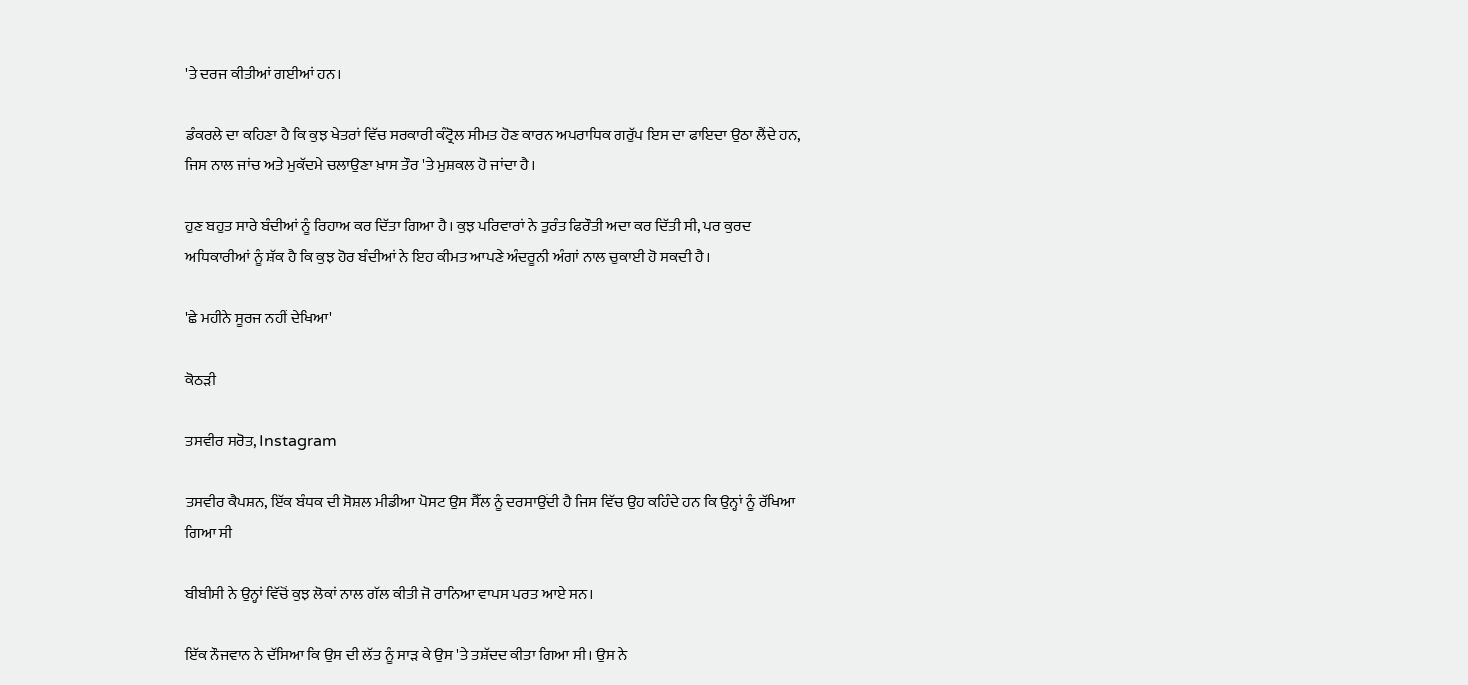'ਤੇ ਦਰਜ ਕੀਤੀਆਂ ਗਈਆਂ ਹਨ।

ਡੰਕਰਲੇ ਦਾ ਕਹਿਣਾ ਹੈ ਕਿ ਕੁਝ ਖੇਤਰਾਂ ਵਿੱਚ ਸਰਕਾਰੀ ਕੰਟ੍ਰੋਲ ਸੀਮਤ ਹੋਣ ਕਾਰਨ ਅਪਰਾਧਿਕ ਗਰੁੱਪ ਇਸ ਦਾ ਫਾਇਦਾ ਉਠਾ ਲੈਂਦੇ ਹਨ, ਜਿਸ ਨਾਲ ਜਾਂਚ ਅਤੇ ਮੁਕੱਦਮੇ ਚਲਾਉਣਾ ਖ਼ਾਸ ਤੌਰ 'ਤੇ ਮੁਸ਼ਕਲ ਹੋ ਜਾਂਦਾ ਹੈ।

ਹੁਣ ਬਹੁਤ ਸਾਰੇ ਬੰਦੀਆਂ ਨੂੰ ਰਿਹਾਅ ਕਰ ਦਿੱਤਾ ਗਿਆ ਹੈ। ਕੁਝ ਪਰਿਵਾਰਾਂ ਨੇ ਤੁਰੰਤ ਫਿਰੌਤੀ ਅਦਾ ਕਰ ਦਿੱਤੀ ਸੀ, ਪਰ ਕੁਰਦ ਅਧਿਕਾਰੀਆਂ ਨੂੰ ਸ਼ੱਕ ਹੈ ਕਿ ਕੁਝ ਹੋਰ ਬੰਦੀਆਂ ਨੇ ਇਹ ਕੀਮਤ ਆਪਣੇ ਅੰਦਰੂਨੀ ਅੰਗਾਂ ਨਾਲ ਚੁਕਾਈ ਹੋ ਸਕਦੀ ਹੈ।

'ਛੇ ਮਹੀਨੇ ਸੂਰਜ ਨਹੀਂ ਦੇਖਿਆ'

ਕੋਠੜੀ

ਤਸਵੀਰ ਸਰੋਤ, Instagram

ਤਸਵੀਰ ਕੈਪਸ਼ਨ, ਇੱਕ ਬੰਧਕ ਦੀ ਸੋਸ਼ਲ ਮੀਡੀਆ ਪੋਸਟ ਉਸ ਸੈੱਲ ਨੂੰ ਦਰਸਾਉਂਦੀ ਹੈ ਜਿਸ ਵਿੱਚ ਉਹ ਕਹਿੰਦੇ ਹਨ ਕਿ ਉਨ੍ਹਾਂ ਨੂੰ ਰੱਖਿਆ ਗਿਆ ਸੀ

ਬੀਬੀਸੀ ਨੇ ਉਨ੍ਹਾਂ ਵਿੱਚੋਂ ਕੁਝ ਲੋਕਾਂ ਨਾਲ ਗੱਲ ਕੀਤੀ ਜੋ ਰਾਨਿਆ ਵਾਪਸ ਪਰਤ ਆਏ ਸਨ।

ਇੱਕ ਨੌਜਵਾਨ ਨੇ ਦੱਸਿਆ ਕਿ ਉਸ ਦੀ ਲੱਤ ਨੂੰ ਸਾੜ ਕੇ ਉਸ 'ਤੇ ਤਸ਼ੱਦਦ ਕੀਤਾ ਗਿਆ ਸੀ। ਉਸ ਨੇ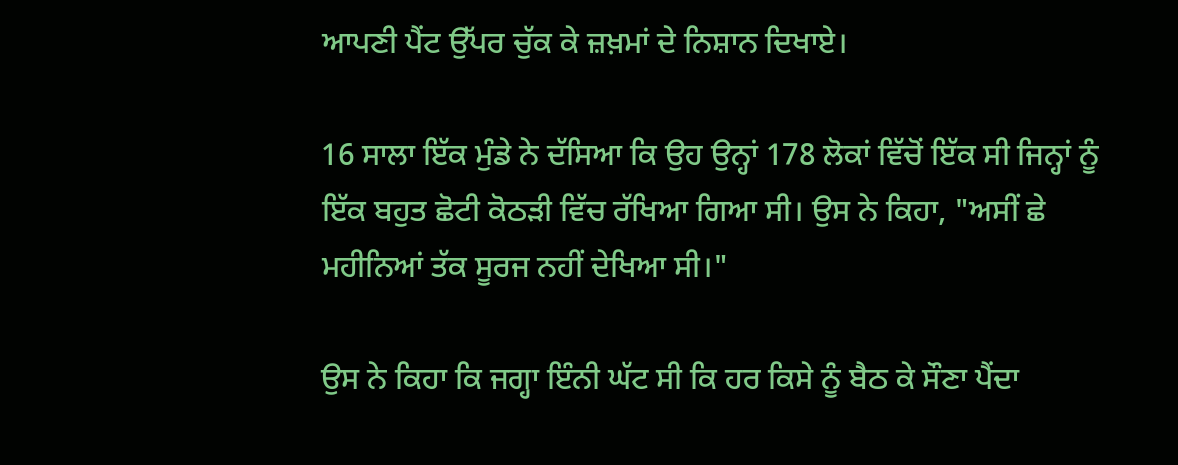ਆਪਣੀ ਪੈਂਟ ਉੱਪਰ ਚੁੱਕ ਕੇ ਜ਼ਖ਼ਮਾਂ ਦੇ ਨਿਸ਼ਾਨ ਦਿਖਾਏ।

16 ਸਾਲਾ ਇੱਕ ਮੁੰਡੇ ਨੇ ਦੱਸਿਆ ਕਿ ਉਹ ਉਨ੍ਹਾਂ 178 ਲੋਕਾਂ ਵਿੱਚੋਂ ਇੱਕ ਸੀ ਜਿਨ੍ਹਾਂ ਨੂੰ ਇੱਕ ਬਹੁਤ ਛੋਟੀ ਕੋਠੜੀ ਵਿੱਚ ਰੱਖਿਆ ਗਿਆ ਸੀ। ਉਸ ਨੇ ਕਿਹਾ, "ਅਸੀਂ ਛੇ ਮਹੀਨਿਆਂ ਤੱਕ ਸੂਰਜ ਨਹੀਂ ਦੇਖਿਆ ਸੀ।"

ਉਸ ਨੇ ਕਿਹਾ ਕਿ ਜਗ੍ਹਾ ਇੰਨੀ ਘੱਟ ਸੀ ਕਿ ਹਰ ਕਿਸੇ ਨੂੰ ਬੈਠ ਕੇ ਸੌਣਾ ਪੈਂਦਾ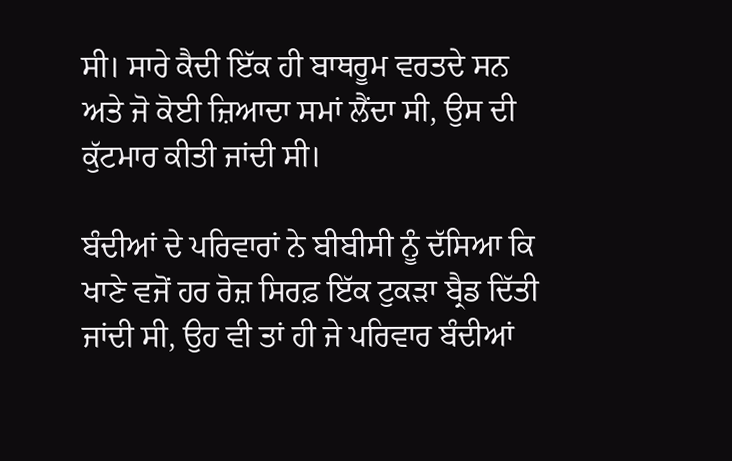ਸੀ। ਸਾਰੇ ਕੈਦੀ ਇੱਕ ਹੀ ਬਾਥਰੂਮ ਵਰਤਦੇ ਸਨ ਅਤੇ ਜੋ ਕੋਈ ਜ਼ਿਆਦਾ ਸਮਾਂ ਲੈਂਦਾ ਸੀ, ਉਸ ਦੀ ਕੁੱਟਮਾਰ ਕੀਤੀ ਜਾਂਦੀ ਸੀ।

ਬੰਦੀਆਂ ਦੇ ਪਰਿਵਾਰਾਂ ਨੇ ਬੀਬੀਸੀ ਨੂੰ ਦੱਸਿਆ ਕਿ ਖਾਣੇ ਵਜੋਂ ਹਰ ਰੋਜ਼ ਸਿਰਫ਼ ਇੱਕ ਟੁਕੜਾ ਬ੍ਰੈਡ ਦਿੱਤੀ ਜਾਂਦੀ ਸੀ, ਉਹ ਵੀ ਤਾਂ ਹੀ ਜੇ ਪਰਿਵਾਰ ਬੰਦੀਆਂ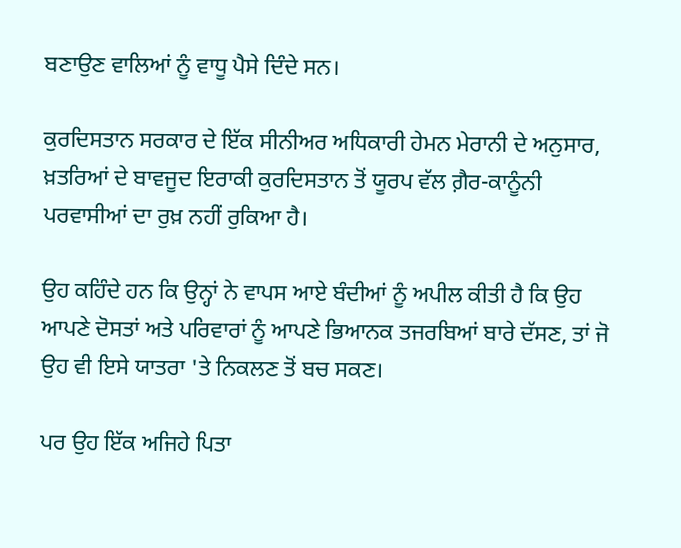ਬਣਾਉਣ ਵਾਲਿਆਂ ਨੂੰ ਵਾਧੂ ਪੈਸੇ ਦਿੰਦੇ ਸਨ।

ਕੁਰਦਿਸਤਾਨ ਸਰਕਾਰ ਦੇ ਇੱਕ ਸੀਨੀਅਰ ਅਧਿਕਾਰੀ ਹੇਮਨ ਮੇਰਾਨੀ ਦੇ ਅਨੁਸਾਰ, ਖ਼ਤਰਿਆਂ ਦੇ ਬਾਵਜੂਦ ਇਰਾਕੀ ਕੁਰਦਿਸਤਾਨ ਤੋਂ ਯੂਰਪ ਵੱਲ ਗ਼ੈਰ-ਕਾਨੂੰਨੀ ਪਰਵਾਸੀਆਂ ਦਾ ਰੁਖ਼ ਨਹੀਂ ਰੁਕਿਆ ਹੈ।

ਉਹ ਕਹਿੰਦੇ ਹਨ ਕਿ ਉਨ੍ਹਾਂ ਨੇ ਵਾਪਸ ਆਏ ਬੰਦੀਆਂ ਨੂੰ ਅਪੀਲ ਕੀਤੀ ਹੈ ਕਿ ਉਹ ਆਪਣੇ ਦੋਸਤਾਂ ਅਤੇ ਪਰਿਵਾਰਾਂ ਨੂੰ ਆਪਣੇ ਭਿਆਨਕ ਤਜਰਬਿਆਂ ਬਾਰੇ ਦੱਸਣ, ਤਾਂ ਜੋ ਉਹ ਵੀ ਇਸੇ ਯਾਤਰਾ 'ਤੇ ਨਿਕਲਣ ਤੋਂ ਬਚ ਸਕਣ।

ਪਰ ਉਹ ਇੱਕ ਅਜਿਹੇ ਪਿਤਾ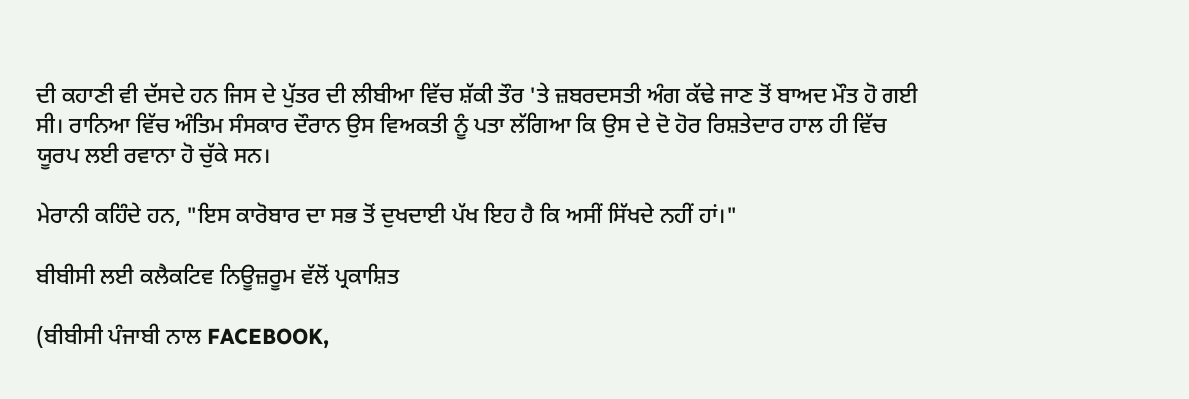ਦੀ ਕਹਾਣੀ ਵੀ ਦੱਸਦੇ ਹਨ ਜਿਸ ਦੇ ਪੁੱਤਰ ਦੀ ਲੀਬੀਆ ਵਿੱਚ ਸ਼ੱਕੀ ਤੌਰ 'ਤੇ ਜ਼ਬਰਦਸਤੀ ਅੰਗ ਕੱਢੇ ਜਾਣ ਤੋਂ ਬਾਅਦ ਮੌਤ ਹੋ ਗਈ ਸੀ। ਰਾਨਿਆ ਵਿੱਚ ਅੰਤਿਮ ਸੰਸਕਾਰ ਦੌਰਾਨ ਉਸ ਵਿਅਕਤੀ ਨੂੰ ਪਤਾ ਲੱਗਿਆ ਕਿ ਉਸ ਦੇ ਦੋ ਹੋਰ ਰਿਸ਼ਤੇਦਾਰ ਹਾਲ ਹੀ ਵਿੱਚ ਯੂਰਪ ਲਈ ਰਵਾਨਾ ਹੋ ਚੁੱਕੇ ਸਨ।

ਮੇਰਾਨੀ ਕਹਿੰਦੇ ਹਨ, "ਇਸ ਕਾਰੋਬਾਰ ਦਾ ਸਭ ਤੋਂ ਦੁਖਦਾਈ ਪੱਖ ਇਹ ਹੈ ਕਿ ਅਸੀਂ ਸਿੱਖਦੇ ਨਹੀਂ ਹਾਂ।"

ਬੀਬੀਸੀ ਲਈ ਕਲੈਕਟਿਵ ਨਿਊਜ਼ਰੂਮ ਵੱਲੋਂ ਪ੍ਰਕਾਸ਼ਿਤ

(ਬੀਬੀਸੀ ਪੰਜਾਬੀ ਨਾਲ FACEBOOK,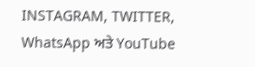INSTAGRAM, TWITTER, WhatsApp ਅਤੇ YouTube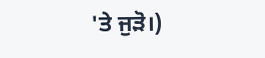'ਤੇ ਜੁੜੋ।)